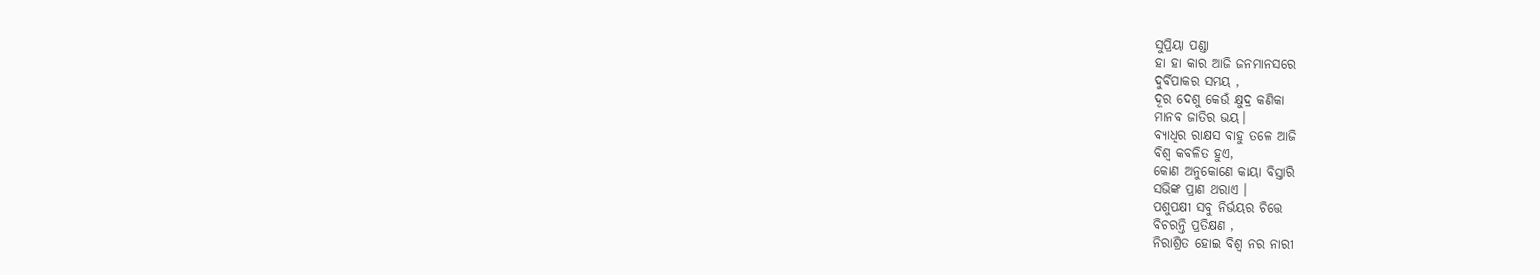ସୁପ୍ରିୟା ପଣ୍ଡା
ହା ହା କାର ଆଜି ଜନମାନସରେ
ଦୁର୍ବିପାକର ସମୟ ,
ଦୂର ଦେଶୁ କେଉଁ କ୍ଷୁଦ୍ର କଣିକା
ମାନବ ଜାତିର ଭୟ।
ବ୍ୟାଧିର ରାକ୍ଷସ ବାହୁ ତଳେ ଆଜି
ବିଶ୍ୱ କବଳିତ ହୁଏ,
କୋଣ ଅନୁକୋଣେ କାୟା ବିସ୍ତାରି
ସଭିଙ୍କ ପ୍ରାଣ ଥରାଏ ।
ପଶୁପକ୍ଷୀ ସବୁ ନିର୍ଭୟର ଚିତ୍ତେ
ବିଚରନ୍ତି ପ୍ରତିକ୍ଷଣ ,
ନିରାଶ୍ରିତ ହୋଇ ବିଶ୍ୱ ନର ନାରୀ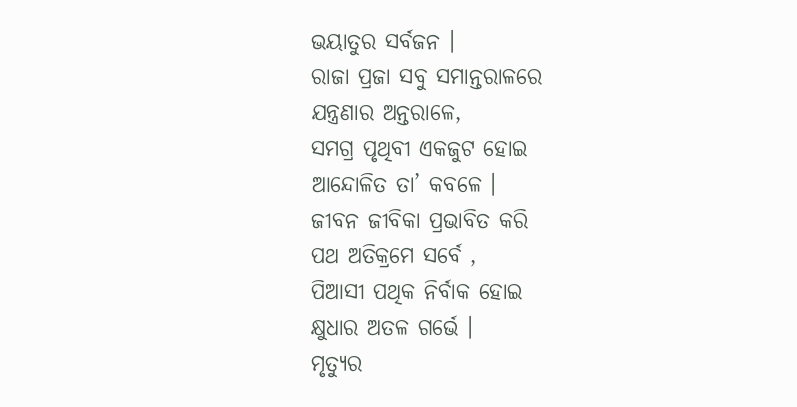ଭୟାତୁର ସର୍ବଜନ ।
ରାଜା ପ୍ରଜା ସବୁ ସମାନ୍ତରାଳରେ
ଯନ୍ତ୍ରଣାର ଅନ୍ତରାଳେ,
ସମଗ୍ର ପୃଥିବୀ ଏକଜୁଟ ହୋଇ
ଆନ୍ଦୋଳିତ ତା’ କବଳେ ।
ଜୀବନ ଜୀବିକା ପ୍ରଭାବିତ କରି
ପଥ ଅତିକ୍ରମେ ସର୍ବେ ,
ପିଆସୀ ପଥିକ ନିର୍ବାକ ହୋଇ
କ୍ଷୁଧାର ଅତଳ ଗର୍ଭେ ।
ମୃତ୍ୟୁର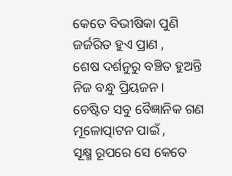କେତେ ବିଭୀଷିକା ପୁଣି
ଜର୍ଜରିତ ହୁଏ ପ୍ରାଣ ,
ଶେଷ ଦର୍ଶନୁରୁ ବଞ୍ଚିତ ହୁଅନ୍ତି
ନିଜ ବନ୍ଧୁ ପ୍ରିୟଜନ।
ଚେଷ୍ଟିତ ସବୁ ବୈଜ୍ଞାନିକ ଗଣ
ମୂଳୋତ୍ପାଟନ ପାଇଁ ,
ସୂକ୍ଷ୍ମ ରୂପରେ ସେ କେତେ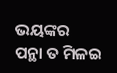ଭୟଙ୍କର
ପନ୍ଥା ତ ମିଳଇ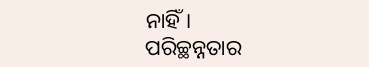ନାହିଁ।
ପରିଚ୍ଛନ୍ନତାର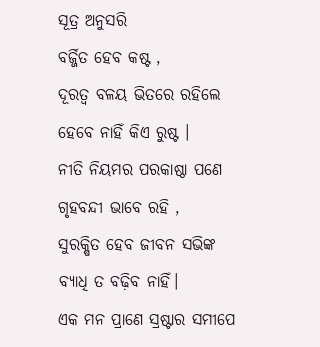ସୂତ୍ର ଅନୁସରି
ବର୍ଜ୍ଜିତ ହେବ କଷ୍ଟ ,
ଦୂରତ୍ୱ ବଳୟ ଭିତରେ ରହିଲେ
ହେବେ ନାହିଁ କିଏ ରୁଷ୍ଟ ।
ନୀତି ନିୟମର ପରକାଷ୍ଠା ପଣେ
ଗୃହବନ୍ଦୀ ଭାବେ ରହି ,
ସୁରକ୍ଷିତ ହେବ ଜୀବନ ସଭିଙ୍କ
ବ୍ୟାଧି ତ ବଢ଼ିବ ନାହିଁ।
ଏକ ମନ ପ୍ରାଣେ ସ୍ରଷ୍ଟାର ସମୀପେ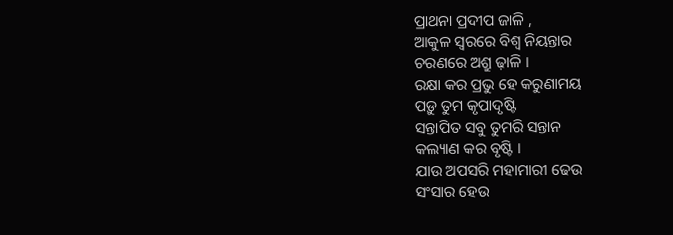ପ୍ରାଥନା ପ୍ରଦୀପ ଜାଳି ,
ଆକୁଳ ସ୍ୱରରେ ବିଶ୍ୱ ନିୟନ୍ତାର
ଚରଣରେ ଅଶ୍ରୁ ଢ଼ାଳି ।
ରକ୍ଷା କର ପ୍ରଭୁ ହେ କରୁଣାମୟ
ପଡ଼ୁ ତୁମ କୃପାଦୃଷ୍ଟି
ସନ୍ତାପିତ ସବୁ ତୁମରି ସନ୍ତାନ
କଲ୍ୟାଣ କର ବୃଷ୍ଟି ।
ଯାଉ ଅପସରି ମହାମାରୀ ଢେଉ
ସଂସାର ହେଉ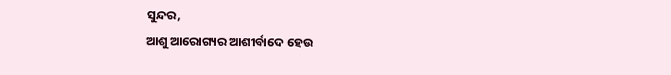ସୁନ୍ଦର,
ଆଶୁ ଆରୋଗ୍ୟର ଆଶୀର୍ବାଦେ ହେଉ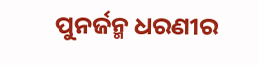ପୁନର୍ଜନ୍ମ ଧରଣୀର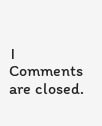।
Comments are closed.